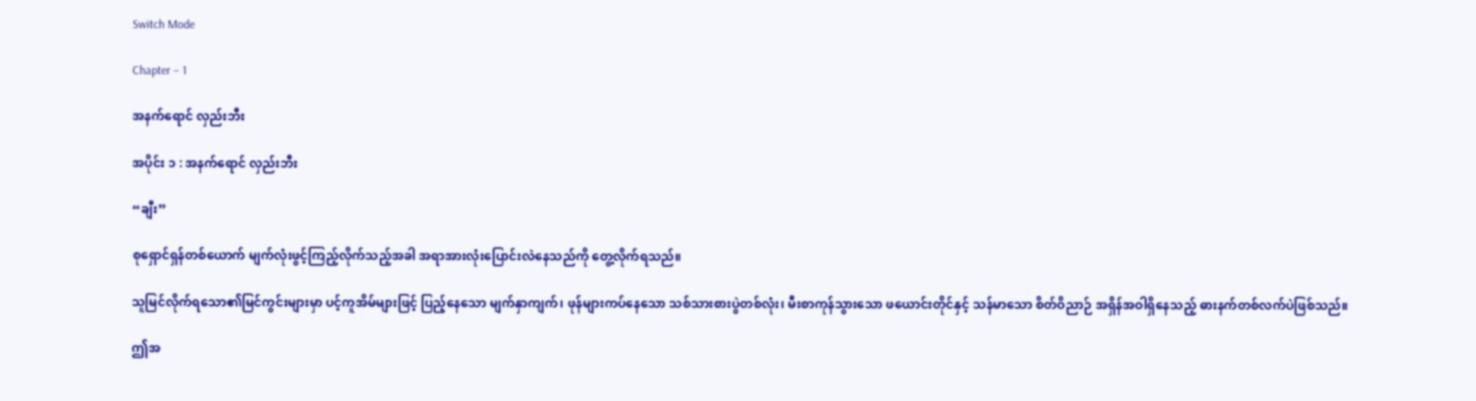Switch Mode

Chapter – 1

အနက်ရောင် လှည်းဘီး

အပိုင်း ၁ : အနက်ရောင် လှည်းဘီး

“ချီး”

စုရှောင်ရှန်တစ်ယောက် မျက်လုံးဖွင့်ကြည့်လိုက်သည့်အခါ အရာအားလုံးပြောင်းလဲနေသည်ကို တွေ့လိုက်ရသည်။

သူမြင်လိုက်ရ‌သော၏မြင်ကွင်းများမှာ ပင့်ကူအိမ်များဖြင့် ပြည့်နေသော မျက်နှာကျက်၊ ဖုန်များကပ်နေသော သစ်သားစားပွဲတစ်လုံး၊ မီးစာကုန်သွားသော ဖယောင်းတိုင်နှင့် သန်မာသော စိတ်ဝိညာဉ် အရှိန်အဝါရှိနေသည့် ဓားနက်တစ်လက်ပဲဖြစ်သည်။

ဤအ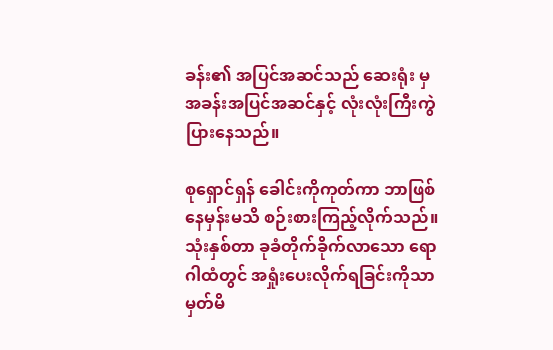ခန်း၏ အပြင်အဆင်သည် ဆေးရုံး မှ အခန်းအပြင်အဆင်နှင့် လုံးလုံးကြီးကွဲပြားနေသည်။

စုရှောင်ရှန် ခေါင်းကိုကုတ်ကာ ဘာဖြစ်နေမှန်းမသိ စဉ်းစားကြည့်လိုက်သည်။ သုံးနှစ်တာ ခုခံတိုက်ခိုက်လာသော ရောဂါထံတွင် အရှုံးပေးလိုက်ရခြင်းကိုသာ မှတ်မိ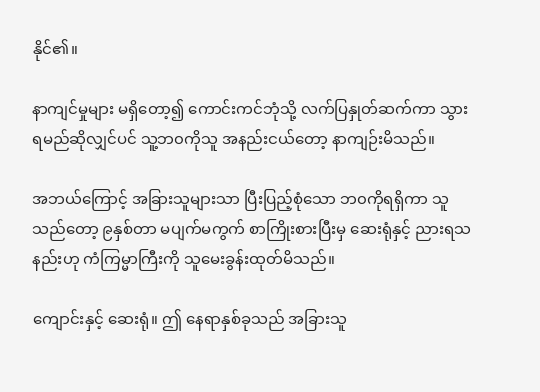နိုင်၏။

နာကျင်မှုများ မရှိတော့၍ ကောင်းကင်ဘုံသို့ လက်ပြနှုတ်ဆက်ကာ သွားရမည်ဆိုလျှင်ပင် သူ့ဘ၀ကိုသူ အနည်းငယ်တော့ နာကျဉ်းမိသည်။

အဘယ်ကြောင့် အခြားသူများသာ ပြီးပြည့်စုံသော ဘ၀ကိုရရှိကာ သူသည်တော့ ၉နှစ်တာ မပျက်မကွက် စာကြိုးစားပြီးမှ ဆေးရုံနှင့် ညားရသနည်းဟု ကံကြမ္မာကြီးကို သူမေးခွန်းထုတ်မိသည်။

ကျောင်းနှင့် ဆေးရုံ။ ဤ‌ နေရာနှစ်ခုသည် အခြားသူ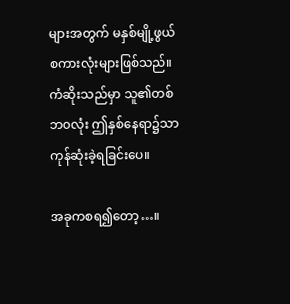များအတွက် မနှစ်မျို့ဖွယ် စကားလုံးများဖြစ်သည်။ ကံဆိုးသည်မှာ သူ၏တစ်ဘ၀လုံး ဤနှစ်နေရာ၌သာ ကုန်ဆုံးခဲ့ရခြင်းပေ။

အခုကစရ၍တော့…။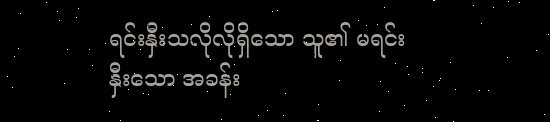ရင်းနှီးသလိုလိုရှိသော သူ၏ မရင်းနှီးသော အခန်း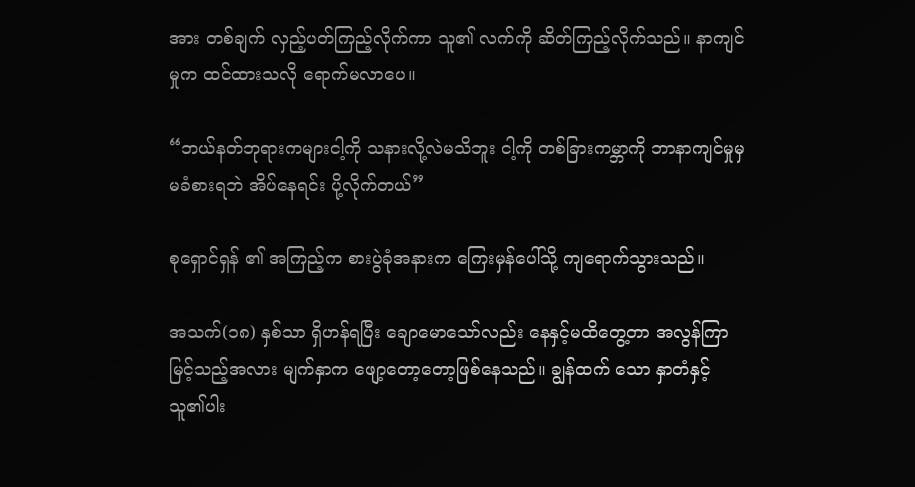အား တစ်ချက် လှည့်ပတ်ကြည့်လိုက်ကာ သူ၏ လက်ကို ဆိတ်ကြည့်လိုက်သည်။ နာကျင်မှုက ထင်ထားသလို ရောက်မလာပေ။

“ဘယ်နတ်ဘုရားကများငါ့ကို သနားလို့လဲမသိဘူး ငါ့ကို တစ်ခြားကမ္ဘာကို ဘာနာကျင်မှုမှ မခံစားရဘဲ အိပ်နေရင်း ပို့လိုက်တယ်”

စုရှောင်ရှန် ၏ အကြည့်က စားပွဲခုံအနားက‌ ကြေးမှန်ပေါ်သို့ ကျရောက်သွားသည်။

အသက်(၁၈) နှစ်သာ ရှိဟန်ရပြီး ချောမောသော်လည်း နေနှင့်မထိတွေ့တာ အလွန်ကြာမြင့်သည့်အလား မျက်နှာက ဖျော့တော့တော့ဖြစ်နေသည်။ ချွန်ထက်‌ သော နှာတံနှင့် သူ၏ပါး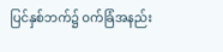ပြင်နှစ်ဘက်၌ ၀က်ခြံအနည်း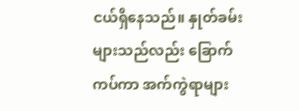ငယ်ရှိနေသည်။ နှုတ်ခမ်းများသည်လည်း ခြောက်ကပ်ကာ အက်ကွဲရာများ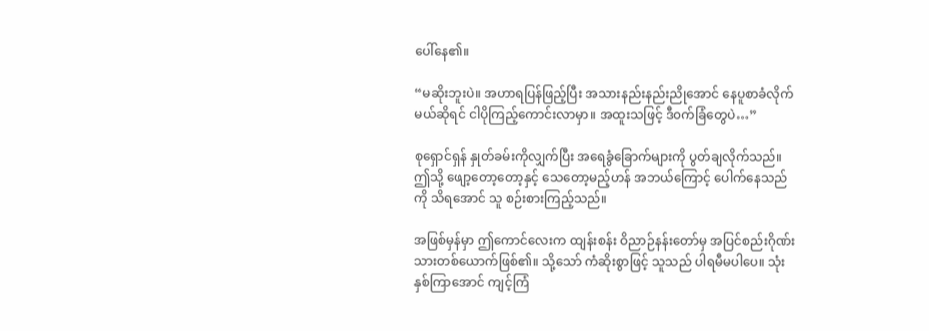ပေါ်နေ၏။

“မဆိုးဘူးပဲ။ အဟာရပြန်ဖြည့်ပြီး အသားနည်းနည်းညိုအောင် နေပူစာခံလိုက်မယ်ဆိုရင် ငါပို‌ကြည့်ကောင်းလာမှာ။ အထူးသဖြင့် ဒီ၀က်ခြံတွေပဲ…”

စုရှောင်ရှန် နှုတ်ခမ်းကိုလျှက်ပြီး အရေခွံခြောက်များကို ပွတ်ချလိုက်သည်။ ဤသို့ ဖျော့တော့တော့နှင့် သေတော့မည့်ဟန် အဘယ်ကြောင့် ပေါက်နေသည်ကို သိရအောင် သူ စဉ်းစားကြည့်သည်။

အဖြစ်မှန်မှာ ဤကောင်လေးက ထျန်းစန်း ဝိညာဉ်နန်းတော်မှ အပြင်စည်းဂိုဏ်းသားတစ်ယောက်ဖြစ်၏။ သို့သော် ကံဆိုးစွာဖြင့် သူသည် ပါရမီမပါပေ။ သုံးနှစ်ကြာအောင် ကျင့်ကြံ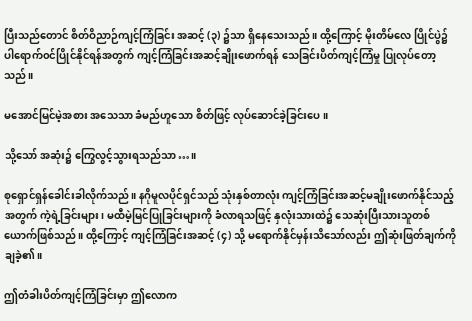ပြီးသည်တောင် စိတ်ဝိညာဉ်ကျင့်ကြံခြင်း အဆင့် (၃) ၌သာ ရှိနေသေးသည်။ ထို့ကြောင့် မိုးတိမ်လေ ပြိုင်ပွဲ၌ ပါရောက်၀င်ပြိုင်နိုင်ရန်အတွက် ကျင့်ကြံခြင်းအဆင့်ချိုးဖောက်ရန် သေခြင်းပိတ်ကျင့်ကြံမှု ပြုလုပ်တော့သည်။

မအောင်မြင်မဲ့အစား အသေသာ ခံမည်ဟူသော စိတ်ဖြင့် လုပ်ဆောင်ခဲ့ခြင်းပေ။

သို့သော် အဆုံး၌ ကြွေလွင့်သွားရသည်သာ…။

စုရှောင်ရှန်ခေါင်းခါလိုက်သည်။ နဂိုမူလပိုင်ရှင်သည် သုံးနှစ်တာလုံး ကျင့်ကြံခြင်းအဆင့်မချိုးဖောက်နိုင်သည့်အတွက် ကဲ့ရဲ့ခြင်းများ၊ မထီမဲ့မြင်ပြုခြင်းများကို ခံလာရသဖြင့် နှလုံးသားထဲ၌ သေဆုံးပြီးသားသူတစ်ယောက်ဖြစ်သည်။ ထို့ကြောင့် ကျင့်ကြံခြင်းအဆင့် (၄) သို့ မရောက်နိုင်မှန်းသိသော်လည်း ဤဆုံးဖြတ်ချက်ကို ချခဲ့၏။

ဤတံခါးပိတ်ကျင့်ကြံခြင်းမှာ ဤလောက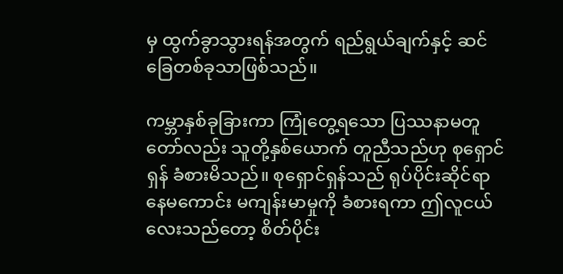မှ ထွက်ခွာသွားရန်အတွက် ရည်ရွယ်ချက်နှင့် ဆင်ခြေတစ်ခုသာဖြစ်သည်။

ကမ္ဘာနှစ်ခုခြားကာ ကြုံတွေ့ရသော ပြဿနာမတူတော်လည်း သူတို့နှစ်ယောက် တူညီသည်ဟု စုရှောင်ရှန် ခံစားမိသည်။ စုရှောင်ရှန်သည် ရုပ်ပိုင်းဆိုင်ရာ နေမကောင်း မကျန်းမာမှုကို ခံစားရကာ ဤလူငယ်လေးသည်တော့ စိတ်ပိုင်း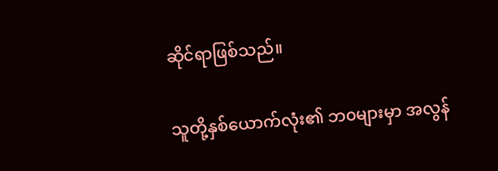ဆိုင်ရာဖြစ်သည်။

သူတို့နှစ်ယောက်လုံး၏ ဘ၀များမှာ အလွန်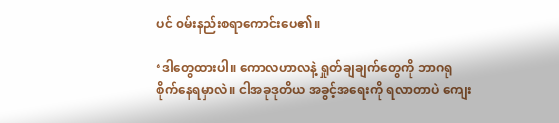ပင် ၀မ်းနည်းစရာကောင်းပေ၏။

‘ဒါတွေထားပါ။ ကောလဟာလနဲ့ ရှုတ်ချချက်တွေကို ဘာဂရုစိုက်နေရမှာလဲ။ ငါအခုဒုတိယ အခွင့်အရေးကို ရလာတာပဲ ကျေး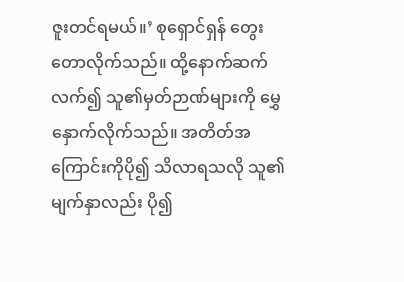ဇူးတင်ရမယ်။’ စုရှောင်ရှန် တွေးတောလိုက်သည်။ ထို့နောက်ဆက်လက်၍ သူ၏မှတ်ဉာဏ်များကို မွှေနှောက်လိုက်သည်။ အတိတ်အကြောင်းကိုပို၍ သိလာရသလို သူ၏ မျက်နှာလည်း ပို၍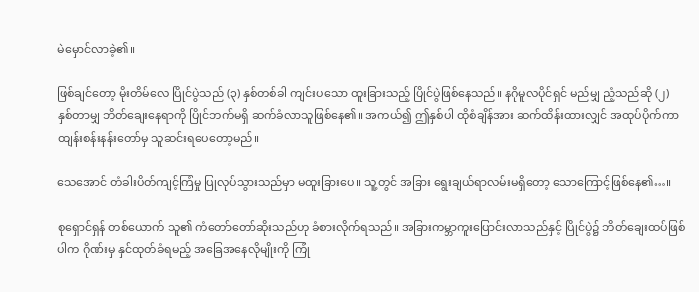မဲမှောင်လာခဲ့၏။

ဖြစ်ချင်တော့ မိုးတိမ်လေ ပြိုင်ပွဲသည် (၃) နှစ်တစ်ခါ ကျင်းပသော ထူးခြားသည့် ပြိုင်ပွဲဖြစ်နေသည်။ နဂိုမူလပိုင်ရှင် မည်မျှ ညံ့သည်ဆို (၂) နှစ်တာမျှ ဘိတ်ချေးနေရာကို ပြိုင်ဘက်မရှိ ဆက်ခံလာသူဖြစ်နေ၏။ အကယ်၍ ဤနှစ်ပါ ထိုစံချိန်အား ဆက်ထိန်းထားလျှင် အထုပ်ပိုက်ကာ ထျန်းစန်းနန်းတော်မှ သူဆင်းရပေတော့မည်။

သေအောင် တံခါးပိတ်ကျင့်ကြံမှု ပြုလုပ်သွားသည်မှာ မထူးခြားပေ။ သူ့တွင် အခြား ရွေးချယ်ရာလမ်းမရှိတော့ သောကြောင့်ဖြစ်နေ၏…။

စုရှောင်ရှန် တစ်ယောက် သူ၏ ကံတော်တော်ဆိုးသည်ဟု ခံစားလိုက်ရသည်။ အခြားကမ္ဘာကူးပြောင်းလာသည်နှင့် ပြိုင်ပွဲ၌ ဘိတ်ချေးထပ်ဖြစ်ပါက ဂိုဏ်းမှ နှင်ထုတ်ခံရမည့် အခြေအနေလိုမျိုးကို ကြုံ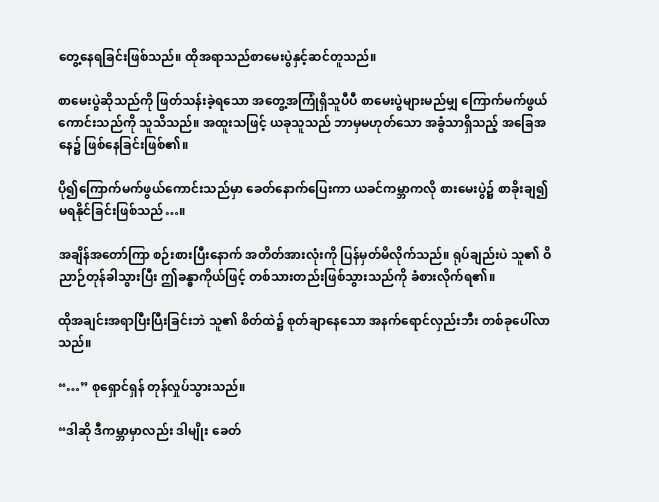တွေ့နေရခြင်းဖြစ်သည်။ ထိုအရာသည်စာမေးပွဲနှင့်ဆင်တူသည်။

စာမေးပွဲဆိုသည်ကို ဖြတ်သန်းခဲ့ရသော အတွေ့အကြုံရှိသူပီပီ စာမေးပွဲများမည်မျှ ကြောက်မက်ဖွယ် ကောင်းသည်ကို သူသိသည်။ အထူးသဖြင့် ယခုသူသည် ဘာမှမဟုတ်သော အခွံသာရှိသည့် အခြေအနေ၌ ဖြစ်နေခြင်းဖြစ်၏။

ပို၍ကြောက်မက်ဖွယ်ကောင်းသည်မှာ ခေတ်နောက်ပြေးကာ ယခင်ကမ္ဘာကလို စားမေးပွဲ၌ စာခိုးချ၍ မရနိုင်ခြင်းဖြစ်သည်…။

အချိန်အတော်ကြာ စဉ်းစားပြီးနောက် အတိတ်အားလုံးကို ပြန်မှတ်မိလိုက်သည်။ ရုပ်ချည်းပဲ သူ၏ ဝိညာဉ်တုန်ခါသွားပြီး ဤခန္ဓာကိုယ်ဖြင့် တစ်သားတည်းဖြစ်သွားသည်ကို ခံစားလိုက်ရ၏။

ထိုအချင်းအရာပြီးပြီးခြင်းဘဲ သူ၏ စိတ်ထဲ၌ စုတ်ချာနေသော အနက်ရောင်လှည်းဘီး တစ်ခုပေါ်လာသည်။

“…” စုရှောင်ရှန် တုန်လှုပ်သွားသည်။

“ဒါဆို ဒီကမ္ဘာမှာလည်း ဒါမျိုး ခေတ်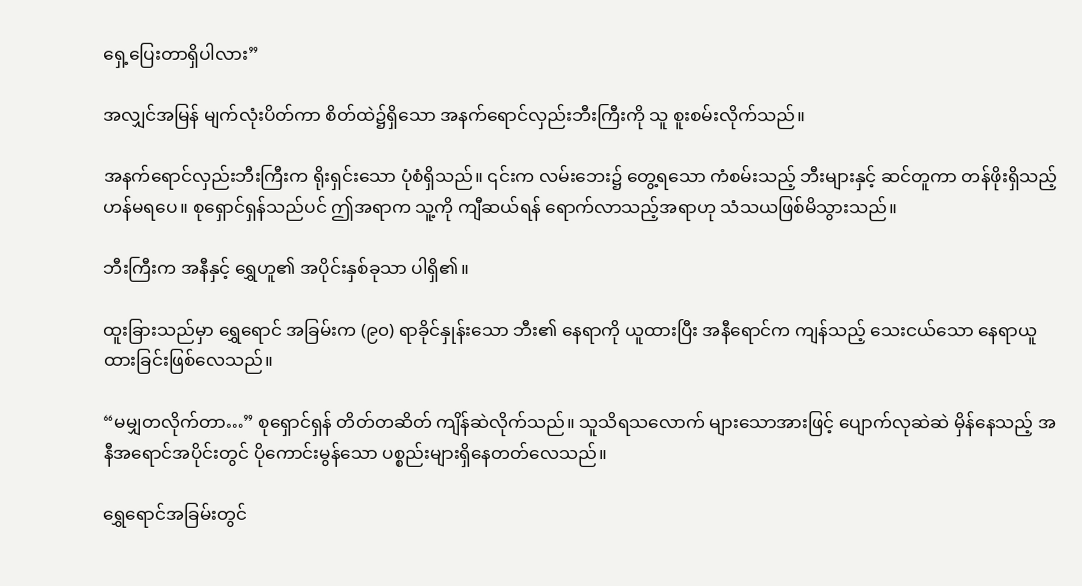ရှေ့ပြေးတာရှိပါလား”

အလျှင်အမြန် မျက်လုံးပိတ်ကာ စိတ်ထဲ၌ရှိသော အနက်ရောင်လှည်းဘီးကြီးကို သူ စူးစမ်းလိုက်သည်။

အနက်ရောင်လှည်းဘီးကြီးက ရိုးရှင်းသော ပုံစံရှိသည်။ ၎င်းက လမ်းဘေး၌ တွေ့ရသော ကံစမ်းသည့် ဘီးများနှင့် ဆင်တူကာ တန်ဖိုးရှိသည့်ဟန်မရပေ။ စုရှောင်ရှန်သည်ပင် ဤအရာက သူ့ကို ကျီဆယ်ရန် ရောက်လာသည့်အရာဟု သံသယဖြစ်မိသွားသည်။

ဘီးကြီးက အနီနှင့် ရွှေဟူ၏ အပိုင်းနှစ်ခုသာ ပါရှိ၏။

ထူးခြားသည်မှာ ရွှေရောင် အခြမ်းက (၉၀) ရာခိုင်နှုန်းသော ဘီး၏ နေရာကို ယူထားပြီး အနီရောင်က ကျန်သည့် သေးငယ်သော နေရာယူထားခြင်းဖြစ်လေသည်။

“မမျှတလိုက်တာ…” စုရှောင်ရှန် တိတ်တဆိတ် ကျိန်ဆဲလိုက်သည်။ သူသိရသလောက် များသောအားဖြင့် ပျောက်လုဆဲဆဲ မှိန်နေသည့် အနီအရောင်အပိုင်းတွင် ပိုကောင်းမွန်သော ပစ္စည်းများရှိနေတတ်လေသည်။

ရွှေရောင်အခြမ်းတွင်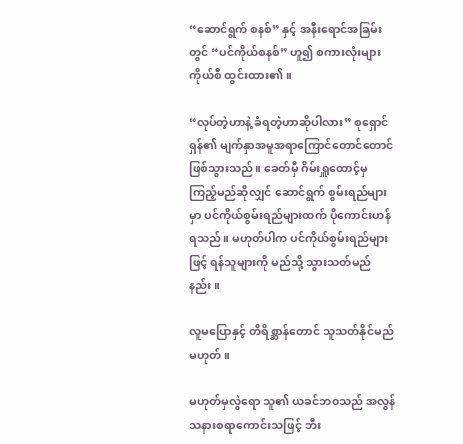“ဆောင်ရွက် စနစ်” နှင့် အနီးရောင်အခြမ်းတွင် “ပင်ကိုယ်စနစ်” ဟူ၍ စကားလုံးများ ကိုယ်စီ ထွင်းထား၏။

“လုပ်တဲ့ဟာနဲ့ ခံရတဲ့ဟာဆိုပါလား” စုရှောင်ရှန်၏ မျက်နှာအမူအရာကြောင်တောင်တောင်ဖြစ်သွားသည်။ ခေတ်မှီ ဂိမ်းရှူထောင့်မှ ကြည့်မည်ဆိုလျှင်‌ ဆောင်ရွက် စွမ်းရည်များမှာ ပင်ကိုယ်စွမ်းရည်များထက် ပိုကောင်းဟန်ရသည်။ မဟုတ်ပါက ပင်ကိုယ်စွမ်းရည်များဖြင့် ရန်သူများကို မည်သို့ သွားသတ်မည်နည်း။

လူမပြောနှင့် တိရိစ္ဆာန်တောင် သူသတ်နိုင်မည်မဟုတ်။

မဟုတ်မှလွဲရော သူ၏ ယခင်ဘ၀သည် အလွန် သနားစရာကောင်းသဖြင့် ဘီး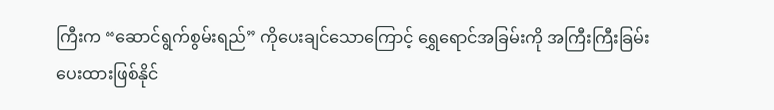ကြီးက “ဆောင်ရွက်စွမ်းရည်” ကိုပေးချင်သောကြောင့် ရွှေရောင်အခြမ်းကို အကြီးကြီးခြမ်းပေးထားဖြစ်နိုင်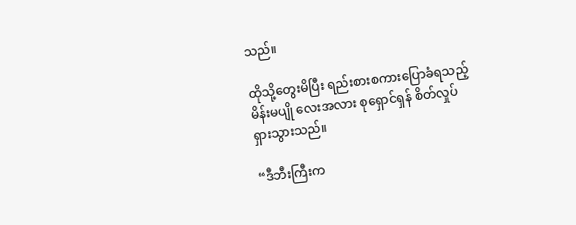သည်။

ထိုသို့တွေးမိပြီး ရည်းစားစကားပြောခံရသည့် မိန်းမပျို လေးအလား စုရှောင်ရှန် စိတ်လှုပ်ရှားသွားသည်။

“ဒီဘီးကြီးက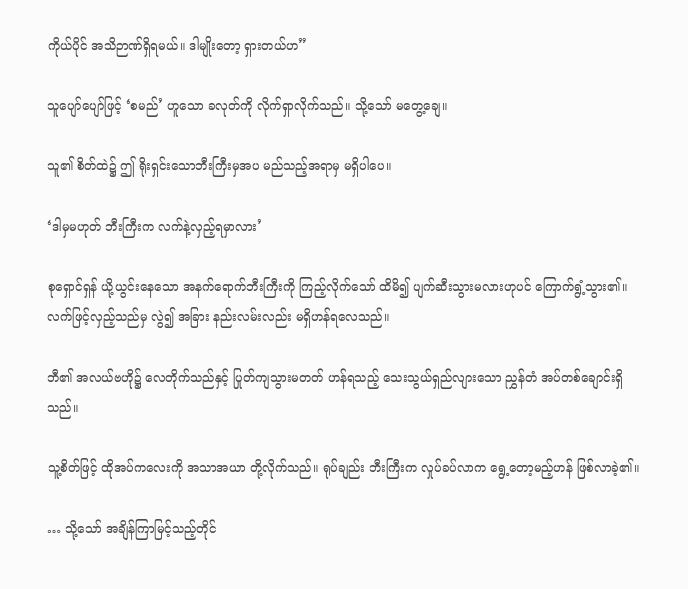ကိုယ်ပိုင် အသိဉာဏ်ရှိရမယ်။ ဒါမျိုးတော့ ရှားတယ်ဟ”

သူပျော်ပျော်ဖြင့် ‘စမည်’ ဟူသော ခလုတ်ကို လိုက်ရှာလိုက်‌သည်။ သို့သော် ‌မတွေ့ချေ။

သူ၏ စိတ်ထဲ၌ ဤ ရိုးရှင်းသောဘီးကြီးမှအပ မည်သည့်အရာမှ မရှိပါပေ။

‘ဒါမှမဟုတ် ဘီးကြီးက လက်နဲ့လှည့်ရမှာလား’

စုရှောင်ရှန် ယို့ယွင်း‌နေသော အနက်ရောက်ဘီးကြီးကို ကြည့်လိုက်‌သော် ထိမိ၍ ပျက်ဆီးသွားမလားဟုပင် ကြောက်ရွံ့သွား၏။ လက်ဖြင့်လှည့်သည်မှ လွဲ၍ အခြား နည်းလမ်းလည်း မရှိဟန်ရလေသည်။

ဘီ၏ အလယ်ဗဟို၌ လေတိုက်သည်နှင့် ပြုတ်ကျသွားမတတ် ဟန်ရသည့် သေးသွယ်ရှည်လျားသော ညွှန်တံ အပ်‌တစ်ချောင်းရှိသည်။

သူ့စိတ်ဖြင့် ထိုအပ်ကလေးကို အသာအယာ တို့လိုက်သည်။ ရုပ်ချည်း ဘီးကြီးက လှုပ်ခပ်လာက ရွေ့တော့မည့်ဟန် ဖြစ်လာခဲ့၏။

… သို့သော် အချိန်ကြာမြင့်သည့်တိုင်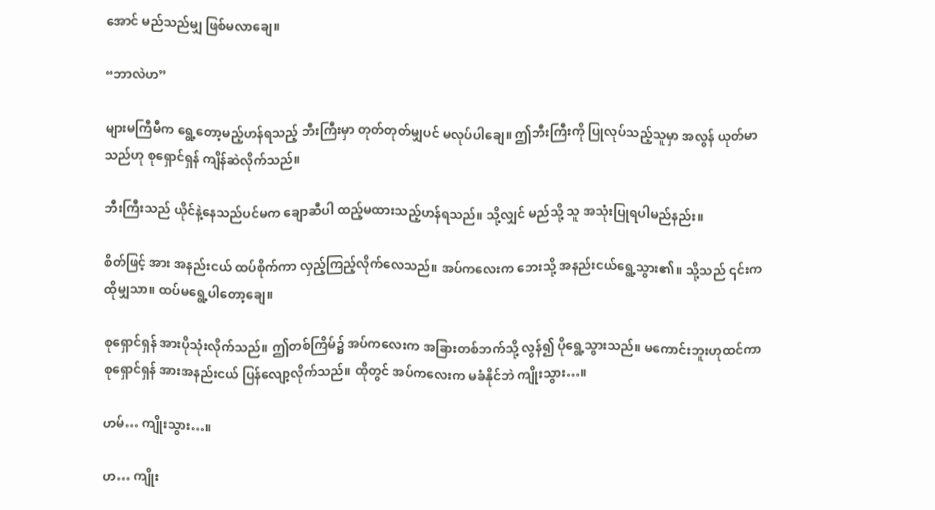အောင် မည်သည်မျှ ဖြစ်မလာချေ။

“ဘာလဲဟ”

များမကြီမီက ရွေ့တော့မည့်ဟန်ရသည့် ဘီးကြီးမှာ တုတ်တုတ်မျှပင် မလုပ်ပါချေ။ ဤဘီးကြီးကို ပြုလုပ်သည့်သူမှာ အလွန် ယုတ်မာသည်ဟု စုရှောင်ရှန် ကျိန်ဆဲလိုက်သည်။

ဘီးကြီးသည် ယိုင်နဲ့နေသည်ပင်မက ချောဆီပါ ထည့်မထားသည့်ဟန်ရသည်။ သို့လျှင် မည်သို့ သူ အသုံးပြုရပါမည်နည်း။

စိတ်ဖြင့် အား အနည်းငယ် ထပ်စိုက်ကာ လှည့်ကြည့်လိုက်လေသည်။ အပ်ကလေးက ဘေးသို့ အနည်းငယ်ရွေ့သွား၏။ သို့သည် ၎င်းက ထိုမျှသာ။ ထပ်မရွေ့ပါတော့ချေ။

စုရှောင်ရှန် အားပိုသုံးလိုက်သည်။ ဤတစ်ကြိမ်၌ အပ်ကလေးက အခြားတစ်ဘက်သို့ လွန်၍ ပိုရွေ့သွားသည်။ မကောင်းဘူးဟုထင်ကာ စုရှောင်ရှန် အားအနည်းငယ် ပြန်လျော့လိုက်သည်။ ထိုတွင် အပ်ကလေးက မခံနိုင်ဘဲ ကျိုးသွား…။

ဟမ်… ကျိုးသွား…။

ဟ… ကျိုး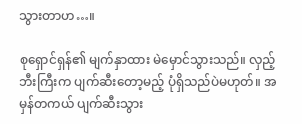သွားတာဟ…။

စုရှောင်ရှန်၏ မျက်နှာထား မဲမှောင်သွားသည်။ လှည့်ဘီးကြီးက ပျက်ဆီးတော့မည့် ပုံရှိသည်ပဲမဟုတ်။ အမှန်တကယ် ပျက်ဆီးသွား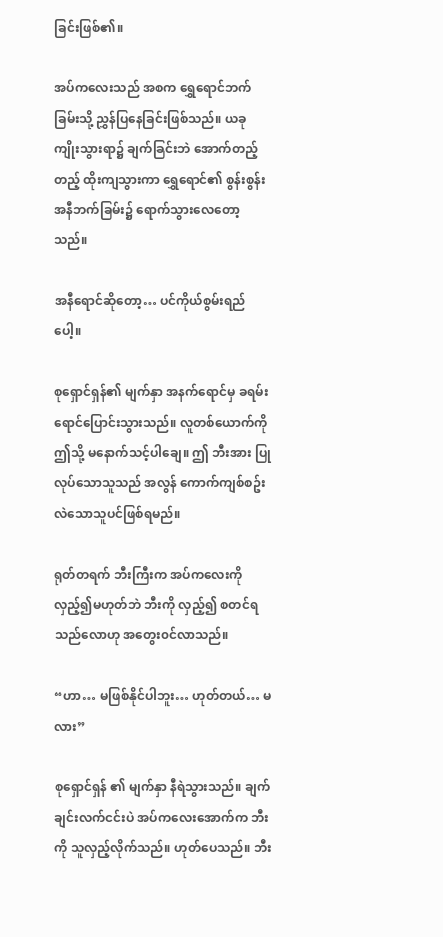ခြင်းဖြစ်၏။

အပ်ကလေးသည် အစက ရွှေရောင်ဘက်ခြမ်းသို့ ညွှန်ပြနေခြင်းဖြစ်သည်။ ယခု ကျိုးသွားရာ၌ ချက်ခြင်းဘဲ အောက်တည့်တည့် ထိုးကျသွားကာ ရွှေရောင်၏ စွန်းစွန်း အနီဘက်ခြမ်း၌ ရောက်သွားလေတော့သည်။

အနီရောင်ဆိုတော့… ပင်ကိုယ်စွမ်းရည်ပေါ့။

စုရှောင်ရှန်၏ မျက်နှာ အနက်ရောင်မှ ခရမ်းရောင်‌ပြောင်းသွားသည်။ လူတစ်ယောက်ကို ဤသို့ မ‌နောက်သင့်ပါချေ။ ဤ ဘီးအား ပြုလုပ်သောသူသည် အလွန် ကောက်ကျစ်စဥ်းလဲသောသူပင်ဖြစ်ရမည်။

ရုတ်တရက် ဘီးကြီးက အပ်ကလေးကို လှည့်၍မဟုတ်ဘဲ ဘီးကို လှည့်၍ စတင်ရသည်လောဟု အတွေး၀င်လာသည်။

“ဟာ… မဖြစ်နိုင်ပါဘူး… ဟုတ်တယ်… မလား”

စုရှောင်ရှန် ၏ မျက်နှာ နီရဲသွားသည်။ ချက်ချင်းလက်ငင်းပဲ အပ်‌ကလေးအောက်က ဘီးကို သူလှည့်လိုက်သည်။ ဟုတ်ပေသည်။ ဘီး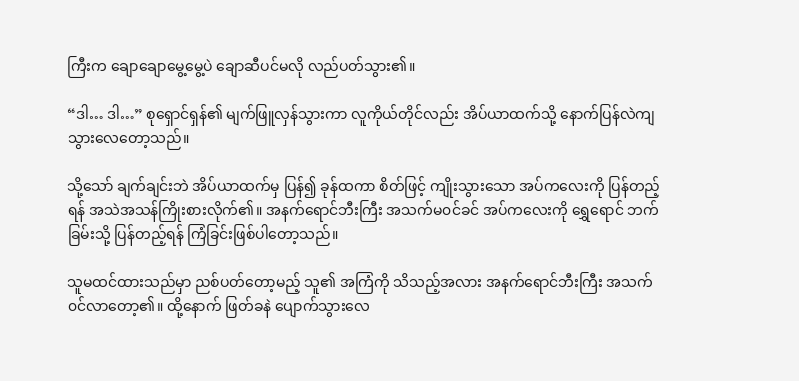ကြီးက ချောချောမွေ့မွေ့ပဲ ချောဆီပင်မလို လည်ပတ်သွား၏။

“ဒါ… ဒါ…” စုရှောင်ရှန်၏ မျက်ဖြူလှန်သွားကာ လူကိုယ်တိုင်လည်း အိပ်ယာထက်သို့ နောက်ပြန်လဲကျသွားလေတော့သည်။

သို့သော် ချက်ချင်းဘဲ အိပ်ယာထက်မှ ပြန်၍ ခုန်ထကာ စိတ်ဖြင့် ကျိုးသွားသော အပ်ကလေးကို ပြန်တည့်ရန် အသဲအသန်ကြိုးစားလိုက်၏။ အနက်ရောင်ဘီးကြီး အသက်မ၀င်ခင် အပ်ကလေးကို ရွှေရောင် ဘက်ခြမ်းသို့ ပြန်တည့်ရန် ကြံခြင်းဖြစ်ပါတော့သည်။

သူမထင်ထားသည်မှာ ညစ်ပတ်တော့မည့် သူ၏ အကြံကို သိသည့်အလား အနက်ရောင်ဘီးကြီး အသက်၀င်လာတော့၏။ ထို့နောက် ဖြတ်ခနဲ ပျောက်သွားလေ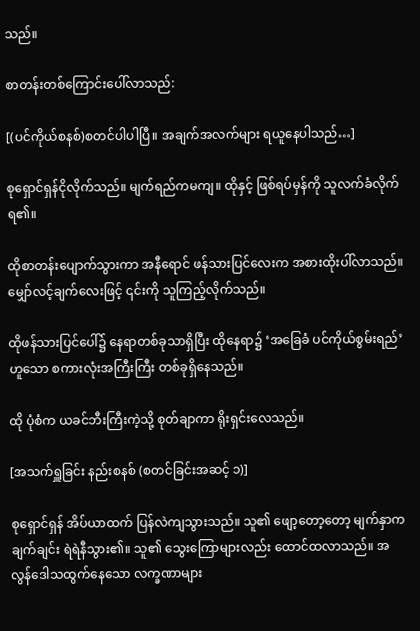သည်။

စာတန်းတစ်ကြောင်းပေါ်လာသည်:

[(ပင်ကိုယ်စနစ်)စတင်ပါပါပြီ။ အချက်အလက်များ ရယူနေပါသည်…]

စုရှောင်ရှန်ငိုလိုက်သည်။ မျက်ရည်ကမကျ။ ထိုနှင့် ဖြစ်ရပ်မှန်ကို သူလက်ခံလိုက်ရ၏။

ထိုစာတန်းပျောက်သွားကာ အနီရောင် ဖန်သားပြင်လေးက အစားထိုးပါ်လာသည်။ မျှော်လင့်ချက်လေးဖြင့် ၎င်းကို သူကြည့်လိုက်သည်။

ထိုဖန်သားပြင်ပေါ်၌ နေရာတစ်ခုသာရှိပြီး ထိုနေရာ၌ ‘အခြေခံ ပင်ကိုယ်စွမ်းရည်’ ဟူသော စကားလုံးအကြီးကြီး တစ်ခုရှိနေသည်။

ထို ပုံစံက ယခင်ဘီးကြီးကဲ့သို့ စုတ်ချာကာ ရိုးရှင်းလေသည်။

[အသက်ရှူခြင်း နည်းစနစ် (စတင်ခြင်းအဆင့် ၁)]

စုရှောင်ရှန် အိပ်ယာထက် ပြန်လဲကျသွားသည်။ သူ၏ ဖျော့တော့တော့ မျက်နှာက ချက်ချင်း ရဲရဲနီသွား၏။ သူ၏ သွေးကြောများလည်း ထောင်ထလာသည်။ အလွန်ဒေါသထွက်နေသော လက္ခဏာများ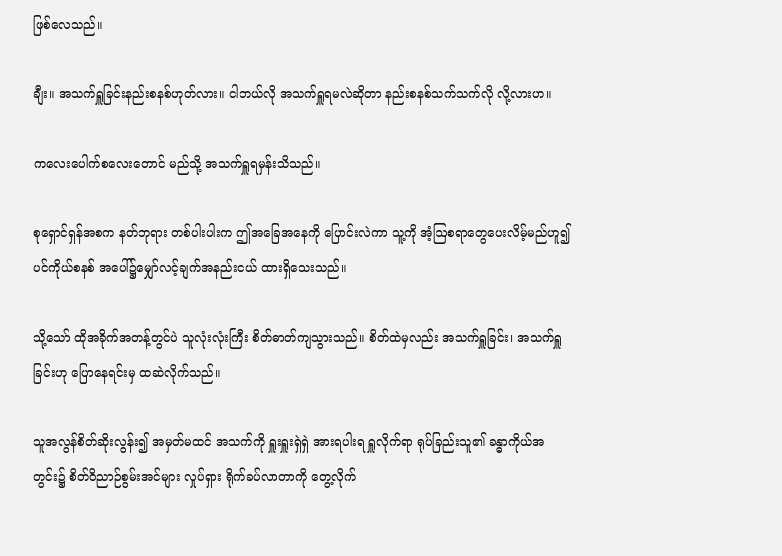ဖြစ်လေသည်။

ချီး။ အသက်ရှူခြင်းနည်းစနစ်ဟုတ်လား။ ငါဘယ်လို အသက်ရှူရမလဲဆိုတာ နည်းစနစ်သက်သက်လို လို့လားဟ။

ကလေးပေါက်စလေးတောင် မည်သို့ အသက်ရှူရမှန်းသိသည်။

စုရှောင်ရှန်အစက နတ်ဘုရား တစ်ပါးပါးက ဤအခြေအနေကို ပြောင်းလဲကာ သူ့ကို ‌အံ့ဩစရာတွေပေးလိမ့်မည်ဟူ၍ ပင်ကိုယ်စနစ် အပေါ်၌မျှော်လင့်ချက်အနည်းငယ် ထားရှိသေးသည်။

သို့သော် ထိုအခိုက်အတန့်တွင်ပဲ သူလုံးလုံးကြီး စိတ်ဓာတ်ကျသွားသည်။ စိတ်ထဲမှလည်း အသက်ရှူခြင်း၊ အသက်ရှူခြင်းဟု ပြောနေရင်းမှ ထဆဲလိုက်သည်။

သူအလွန်စိတ်‌ဆိုးလွန်း၍ အမှတ်မထင် အသက်ကို ရှူးရှူးရှဲရှဲ အားရပါးရ ရှူလိုက်ရာ ရုပ်ခြည်းသူ၏ ခန္ဓာကိုယ်အတွင်း၌ စိတ်ဝိညာဉ်စွမ်းအင်များ လှုပ်ရှား ရိုက်ခပ်လာတာကို တွေ့လိုက်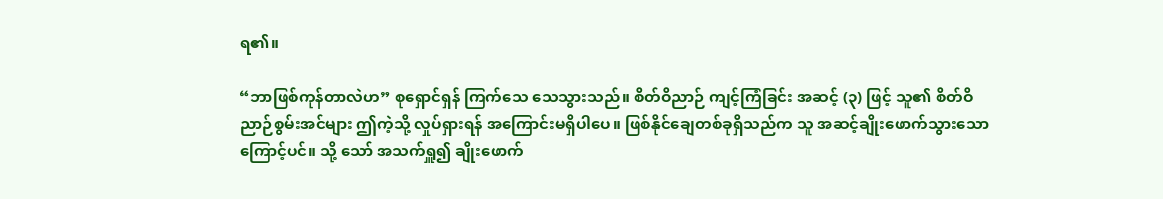ရ၏။

“ဘာဖြစ်ကုန်တာလဲဟ” စုရှောင်ရှန် ကြက်သေ သေသွားသည်။ စိတ်ဝိညာဉ် ကျင့်ကြံခြင်း အဆင့် (၃) ဖြင့် သူ၏ စိတ်ဝိညာဉ်စွမ်းအင်များ ဤကဲ့သို့ လှုပ်ရှားရန် အကြောင်းမရှိပါပေ။ ‌ဖြစ်နိုင်ချေတစ်ခုရှိသည်က သူ အဆင့်ချိုးဖောက်သွားသောကြောင့်ပင်။ သို့ သော် အသက်ရှူ၍ ချိုးဖောက်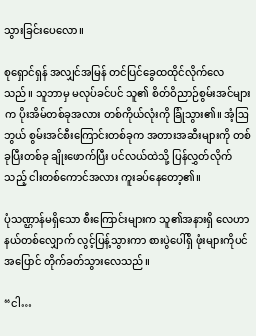သွားခြင်းပေလော။

စုရှောင်ရှန် အလျှင်အမြန် တင်‌ပြင်ခွေထထိုင်လိုက်လေသည်။ သူဘာမှ မလုပ်ခင်ပင် သူ၏ စိတ်ဝိညာဉ်စွမ်းအင်များက ပိုးအိမ်တစ်ခုအလား တစ်ကိုယ်လုံးကို ခြုံသွား၏။ အံ့ဩဘွယ် စွမ်းအင်စီးကြောင်းတစ်ခုက အတားအဆီးများကို တစ်ခုပြီးတစ်ခု ချိုးဖောက်ပြီး ပင်လယ်ထဲသို့ ပြန်လွှတ်လိုက်သည့် ငါးတစ်ကောင်အလား ကူးခပ်နေတော့၏။

ပုံသဏ္ဌာန်မရှိသော စီးကြောင်းများက သူ၏အနားရှိ လေဟာနယ်တစ်လျှောက် လွင့်ပြန့်သွားကာ စားပွဲပေါ်ရှိ ဖုံးများကိုပင် အပြောင် တိုက်ခတ်သွားလေသည်။

“ငါ…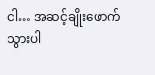ငါ… အဆင့်ချိုးဖောက်သွားပါ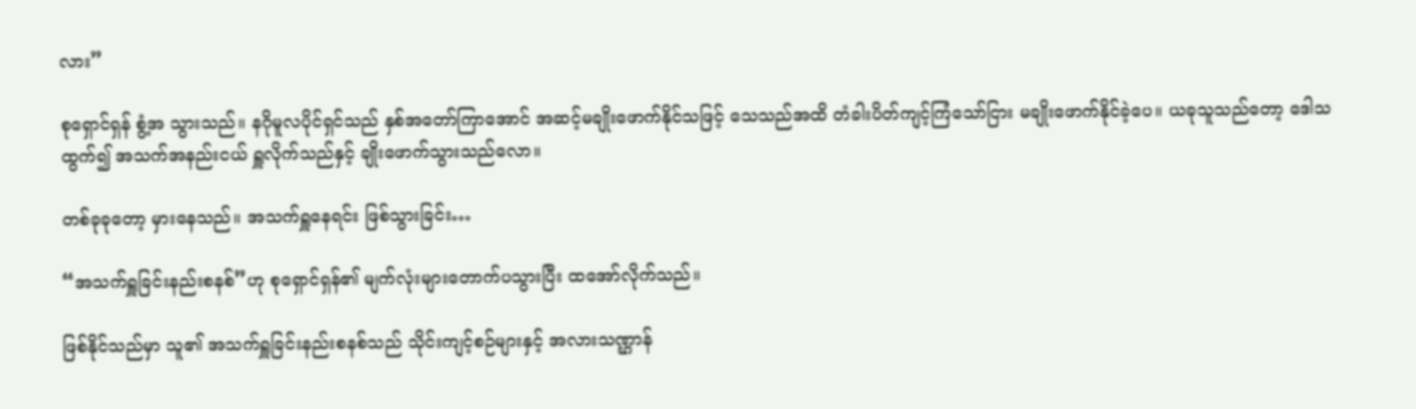လား”

စုရှောင်ရှန် စွံ့အ သွားသည်။ နဂိုမူလပိုင်ရှင်သည် နှစ်အတော်ကြာအောင် အဆင့်မချိုးဖောက်နိုင်သဖြင့် သေသည်အထိ တံခါးပိတ်ကျင့်ကြံသော်ငြား မချိုးဖောက်နိုင်ခဲ့ပေ။ ယခုသူသည်တော့ ဒေါသထွက်၍ အသက်အနည်းငယ် ရှူလိုက်သည်နှင့် ချိုးဖောက်သွားသည်လော။

တစ်ခုခုတော့ မှားနေသည်။ အသက်ရှူနေရင်း ဖြစ်သွားခြင်း…

“အသက်ရှူခြင်းနည်းစနစ်”ဟု စုရှောင်ရှန်၏ မျက်လုံးများတောက်ပသွားပြီး ထအော်လိုက်သည်။

ဖြစ်နိုင်သည်မှာ သူ၏ အသက်ရှူခြင်းနည်းစနစ်သည် သိုင်းကျင့်စဉ်များနှင့် အလားသဏ္ဌာန်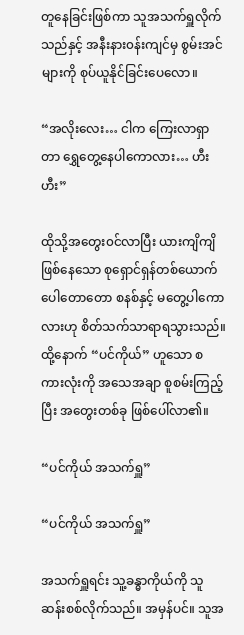တူနေခြင်းဖြစ်ကာ သူအသက်ရှူလိုက်သည်နှင့် အနီးနား၀န်းကျင်မှ စွမ်းအင်များကို စုပ်ယူနိုင်ခြင်းပေလော။

“အလိုးလေး… ငါက ကြေးလာရှာတာ ရွှေ‌တွေ့နေပါကောလား… ဟီးဟီး”

ထိုသို့အတွေး၀င်လာပြီး ယားကျိကျိဖြစ်နေသော စုရှောင်ရှန်တစ်ယောက် ပေါတောတော စနစ်နှင့် မတွေ့ပါကောလားဟု စိတ်သက်သာရာရသွားသည်။ ထို့နောက် “ပင်ကိုယ်” ဟူသော စကားလုံးကို အသေအချာ စူစမ်းကြည့်ပြီး အတွေးတစ်ခု ဖြစ်ပေါ်လာ၏။

“ပင်ကိုယ် အသက်ရှူ”

“ပင်ကိုယ် အသက်ရှူ”

အသက်ရှူရင်း သူ့ခန္ဓာကိုယ်ကို သူ ဆန်းစစ်လိုက်သည်။ အမှန်ပင်။ သူအ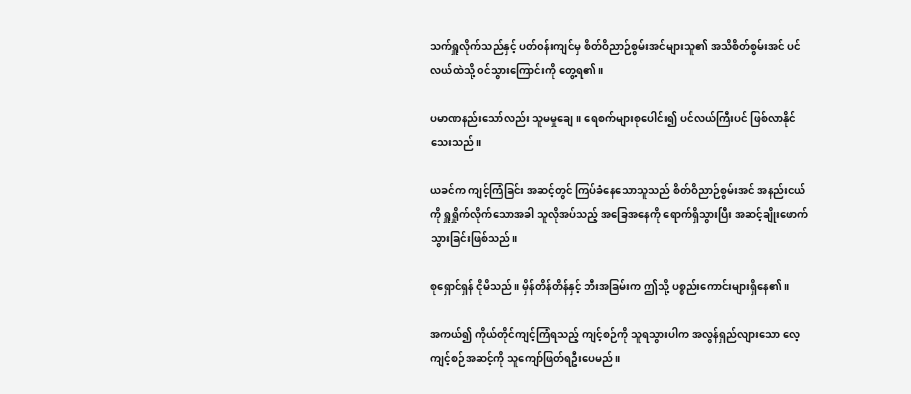သက်ရှူလိုက်သည်နှင့် ပတ်၀န်းကျင်မှ စိတ်ဝိညာဉ်စွမ်းအင်များသူ၏ အသိစိတ်စွမ်းအင် ပင်လယ်ထဲသို့ ၀င်သွားကြောင်းကို တွေ့ရ၏။

ပမာဏနည်းသော်လည်း သူမမှုချေ။ ရေစက်များစုပေါင်း၍ ပင်လယ်ကြီးပင် ဖြစ်လာနိုင်သေးသည်။

ယခင်က ကျင့်ကြံခြင်း အဆင့်တွင် ကြပ်ခံနေသောသူသည် စိတ်ဝိညာဉ်စွမ်းအင် အနည်းငယ်ကို ရှူရှိုက်လိုက်သောအခါ သူလိုအပ်သည့် အခြေအနေကို ရောက်ရှိသွားပြီး အဆင့်ချိုးဖောက်သွားခြင်းဖြစ်သည်။

စုရှောင်ရှန် ငိုမိသည်။ မှိန်တိန်တိန်နှင့် ဘီးအခြမ်းက ဤသို့ ပစ္စည်းကောင်းများရှိနေ၏။

အကယ်၍ ကိုယ်တိုင်ကျင့်ကြံရသည့် ကျင့်စဉ်ကို သူရသွားပါက အလွန်ရှည်လျားသော လေ့ကျင့်စဉ်အဆင့်ကို သူကျော်ဖြတ်ရဦးပေမည်။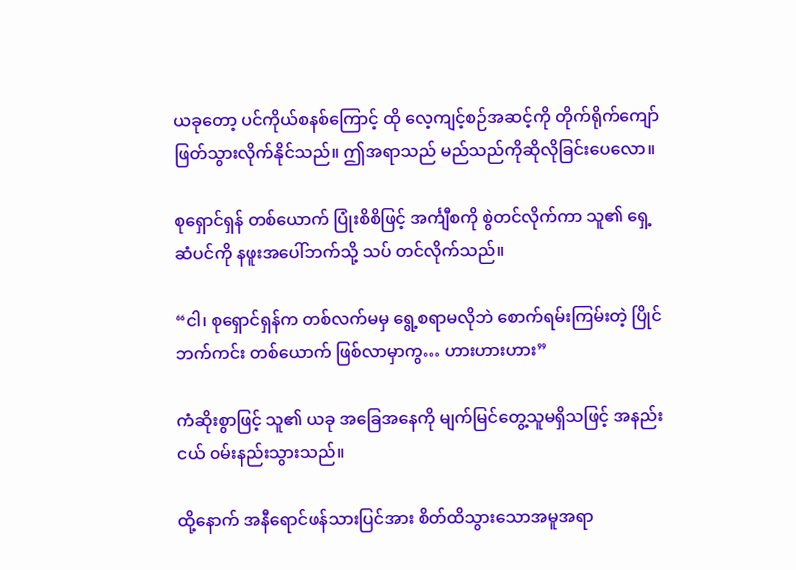ယခုတော့ ပင်ကိုယ်စနစ်ကြောင့် ထို လေ့ကျင့်စဉ်အဆင့်ကို တိုက်ရိုက်ကျော်ဖြတ်သွားလိုက်နိုင်သည်။ ဤအရာသည် မည်သည်ကိုဆိုလိုခြင်းပေလော။

စုရှောင်ရှန် တစ်ယောက် ပြုံးစိစိဖြင့် အင်္ကျီစကို စွဲတင်လိုက်ကာ သူ၏ ရှေ့ဆံပင်ကို နဖူးအပေါ်ဘက်သို့ သပ် တင်လိုက်သည်။

“ငါ၊ စုရှောင်ရှန်က တစ်လက်မမှ ရွေ့စရာမလိုဘဲ စောက်ရမ်းကြမ်းတဲ့ ပြိုင်ဘက်ကင်း တစ်ယောက် ဖြစ်လာမှာကွ… ဟားဟားဟား”

ကံဆိုးစွာဖြင့် သူ၏ ယခု အခြေအနေကို မျက်မြင်တွေ့သူမရှိသဖြင့် အနည်းငယ် ၀မ်းနည်းသွားသည်။

ထို့နောက် အနီရောင်ဖန်သားပြင်အား စိတ်ထိသွားသောအမူအရာ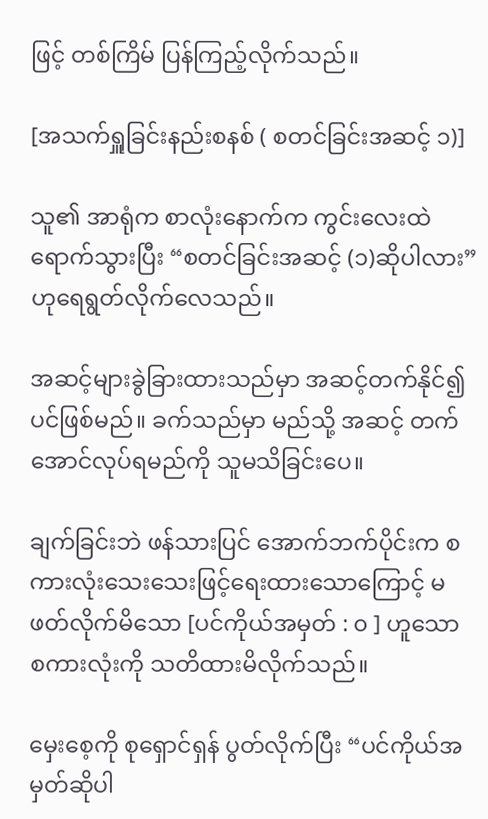ဖြင့် တစ်ကြိမ် ပြန်ကြည့်လိုက်သည်။

[အသက်ရှူခြင်းနည်းစနစ် ( စတင်ခြင်းအဆင့် ၁)]

သူ၏ အာရုံက စာလုံးနောက်က ကွင်းလေးထဲ ရောက်သွားပြီး “စတင်ခြင်းအဆင့် (၁)ဆိုပါလား” ဟုရေရွတ်လိုက်လေသည်။

အဆင့်များခွဲခြားထားသည်မှာ အဆင့်တက်နိုင်၍ပင်ဖြစ်မည်။ ခက်သည်မှာ မည်သို့ အဆင့် တက်အောင်လုပ်ရမည်ကို သူမသိခြင်းပေ။

ချက်ခြင်းဘဲ ဖန်သားပြင် အောက်ဘက်ပိုင်းက စကားလုံးသေးသေးဖြင့်ရေးထားသောကြောင့် မဖတ်လိုက်မိသော [ပင်ကိုယ်အမှတ် : ၀ ] ဟူသော စကားလုံးကို သတိထားမိလိုက်သည်။

မှေးစေ့ကို စုရှောင်ရှန် ပွတ်လိုက်ပြီး “ပင်ကိုယ်အမှတ်ဆိုပါ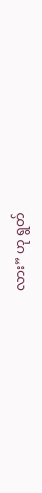လား” ဟု ‌ရွတ်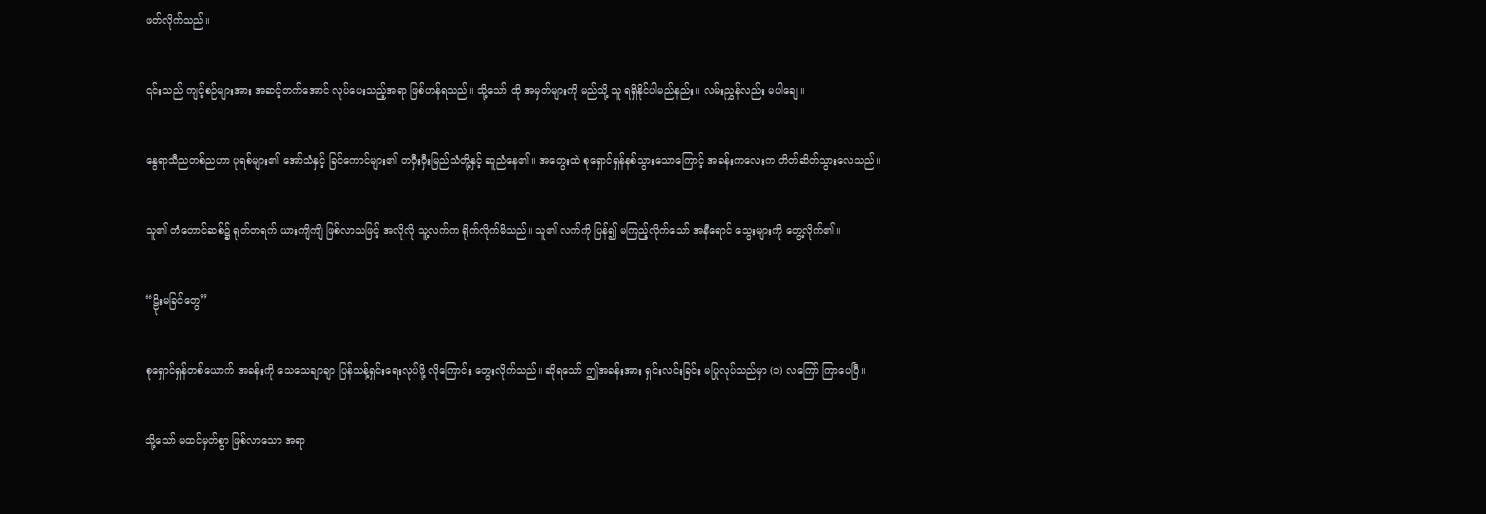ဖတ်လိုက်သည်။

၎င်းသည် ကျင့်စဉ်များအား အဆင့်တက်အောင် လုပ်ပေးသည့်အရာ ဖြစ်ဟန်ရသည်။ သို့သော် ထို အမှတ်များကို မည်သို့ သူ ရရှိနိုင်ပါမည်နည်း။ လမ်းညွှန်လည်း မပါချေ။

နွေရာသီညတစ်ညဟာ ပုရစ်များ၏ အော်သံနှင့် ခြင်ကောင်များ၏ တဝှီးဝှီးမြည်သံတို့နှင့် ဆူညံနေ၏။ အတွေးထဲ စုရှောင်ရှန်နစ်သွားသောကြောင့် အခန်းကလေးက တိတ်ဆိတ်သွားလေသည်။

သူ၏ တံတောင်ဆစ်၌ ရုတ်တရက် ယားကျိကျိ ဖြစ်လာသဖြင့် အလိုလို သူ့လက်က ရိုက်လိုက်မိသည်။ သူ၏ လက်ကို ပြန်၍ မကြည့်လိုက်သော် အနီရောင် သွေးများကို တွေ့လိုက်၏။

“ဠိုးမခြင်‌တွေ”

စုရှောင်ရှန်တစ်ယောက် အခန်းကို သေသေချာချာ ပြန်သန့်ရှင်းရေးလုပ်ဖို့ လိုကြောင်း တွေးလိုက်သည်။ ဆိုရသော် ဤအခန်းအား ရှင်းလင်းခြင်း မပြုလုပ်သည်မှာ (၁) လကြော် ကြာပေပြီ။

သို့သော် မထင်မှတ်စွာ ဖြစ်လာသော အရာ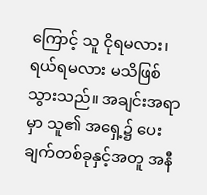ကြောင့် သူ ငိုရမလား၊ ရယ်ရမလား မသိဖြစ်သွားသည်။ အချင်းအရာမှာ သူ၏ အရှေ့၌ ပေးချက်တစ်ခုနှင့်အတူ အနီ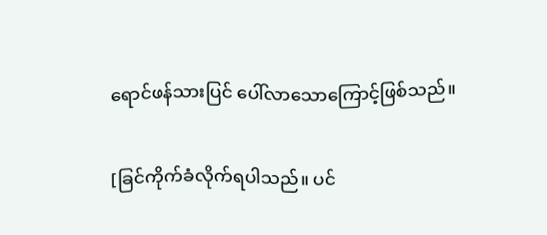ရောင်ဖန်သားပြင် ပေါ်လာသောကြောင့်ဖြစ်သည်။

[ခြင်ကိုက်ခံလိုက်ရပါသည်။ ပင်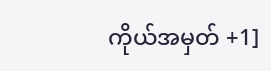ကိုယ်အမှတ် +1]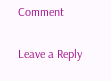Comment

Leave a Reply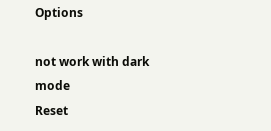Options

not work with dark mode
Reset